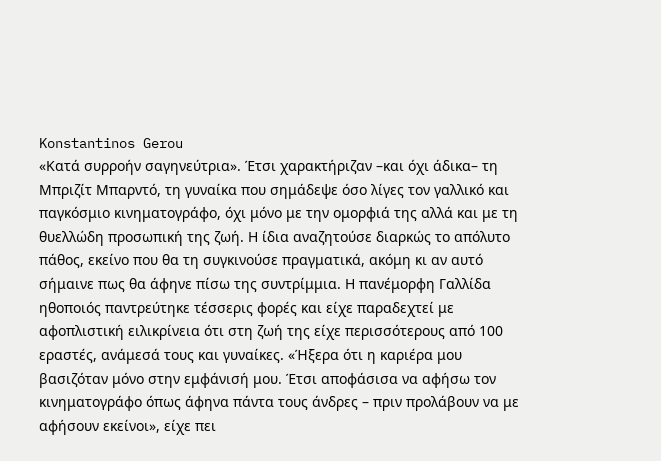Konstantinos Gerou
«Κατά συρροήν σαγηνεύτρια». Έτσι χαρακτήριζαν –και όχι άδικα– τη Μπριζίτ Μπαρντό, τη γυναίκα που σημάδεψε όσο λίγες τον γαλλικό και παγκόσμιο κινηματογράφο, όχι μόνο με την ομορφιά της αλλά και με τη θυελλώδη προσωπική της ζωή. Η ίδια αναζητούσε διαρκώς το απόλυτο πάθος, εκείνο που θα τη συγκινούσε πραγματικά, ακόμη κι αν αυτό σήμαινε πως θα άφηνε πίσω της συντρίμμια. Η πανέμορφη Γαλλίδα ηθοποιός παντρεύτηκε τέσσερις φορές και είχε παραδεχτεί με αφοπλιστική ειλικρίνεια ότι στη ζωή της είχε περισσότερους από 100 εραστές, ανάμεσά τους και γυναίκες. «Ήξερα ότι η καριέρα μου βασιζόταν μόνο στην εμφάνισή μου. Έτσι αποφάσισα να αφήσω τον κινηματογράφο όπως άφηνα πάντα τους άνδρες – πριν προλάβουν να με αφήσουν εκείνοι», είχε πει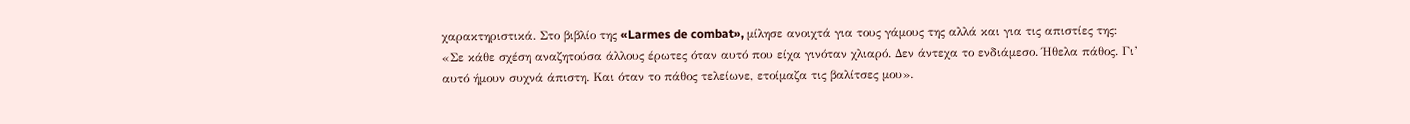χαρακτηριστικά. Στο βιβλίο της «Larmes de combat», μίλησε ανοιχτά για τους γάμους της αλλά και για τις απιστίες της: «Σε κάθε σχέση αναζητούσα άλλους έρωτες όταν αυτό που είχα γινόταν χλιαρό. Δεν άντεχα το ενδιάμεσο. Ήθελα πάθος. Γι’ αυτό ήμουν συχνά άπιστη. Και όταν το πάθος τελείωνε, ετοίμαζα τις βαλίτσες μου».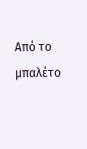Από το μπαλέτο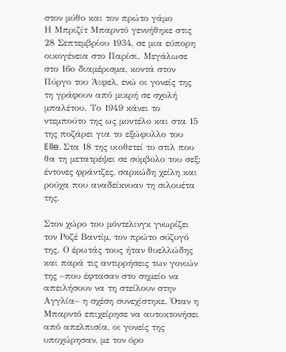στον μύθο και τον πρώτο γάμο
Η Μπριζίτ Μπαρντό γεννήθηκε στις 28 Σεπτεμβρίου 1934, σε μια εύπορη οικογένεια στο Παρίσι. Μεγάλωσε στο 16ο διαμέρισμα, κοντά στον Πύργο του Άιφελ, ενώ οι γονείς της τη γράφουν από μικρή σε σχολή μπαλέτου. Το 1949 κάνει το ντεμπούτο της ως μοντέλο και στα 15 της ποζάρει για το εξώφυλλο του Elle. Στα 18 της υιοθετεί το στιλ που θα τη μετατρέψει σε σύμβολο του σεξ: έντονες φράντζες, σαρκώδη χείλη και ρούχα που αναδείκνυαν τη σιλουέτα της.

Στον χώρο του μόντελινγκ γνωρίζει τον Ροζέ Βαντίμ, τον πρώτο σύζυγό της. Ο έρωτάς τους ήταν θυελλώδης και παρά τις αντιρρήσεις των γονιών της –που έφτασαν στο σημείο να απειλήσουν να τη στείλουν στην Αγγλία– η σχέση συνεχίστηκε. Όταν η Μπαρντό επιχείρησε να αυτοκτονήσει από απελπισία, οι γονείς της υποχώρησαν, με τον όρο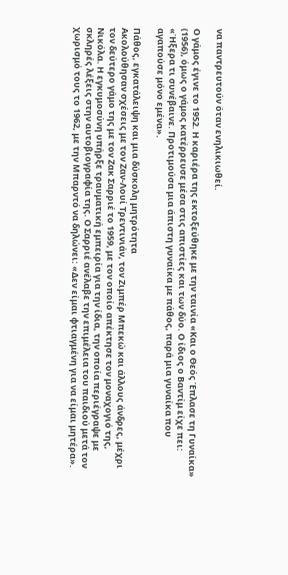να παντρευτούν όταν ενηλικιωθεί.

Ο γάμος έγινε το 1952. Η καριέρα της εκτοξεύθηκε με την ταινία «Και ο Θεός Έπλασε τη Γυναίκα» (1956), όμως ο γάμος κατέρρευσε μέσα στις απιστίες και των δύο. Ο ίδιος ο Βαντίμ είχε πει: «Ήξερα τι συνέβαινε. Προτιμούσα μια άπιστη γυναίκα με πάθος, παρά μια γυναίκα που αγαπούσε μόνο εμένα».

Πάθος, εγκατάλειψη και μια δύσκολη μητρότητα
Ακολούθησαν σχέσεις με τον Ζαν-Λουί Τρεντινιάν, τον Ζιμπέρ Μπεκώ και άλλους άνδρες, μέχρι τον δεύτερο γάμο της με τον Ζακ Σαρριέ το 1959, με τον οποίο απέκτησε τον μοναχογιό της, Νικόλα. Η εγκυμοσύνη υπήρξε τραυματική εμπειρία για την ίδια, την οποία περιέγραψε με σκληρές λέξεις στην αυτοβιογραφία της. Ο Σαρριέ ανέλαβε την επιμέλεια του παιδιού μετά τον χωρισμό τους το 1962, με την Μπαρντό να δηλώνει: «Δεν είμαι φτιαγμένη για να είμαι μητέρα».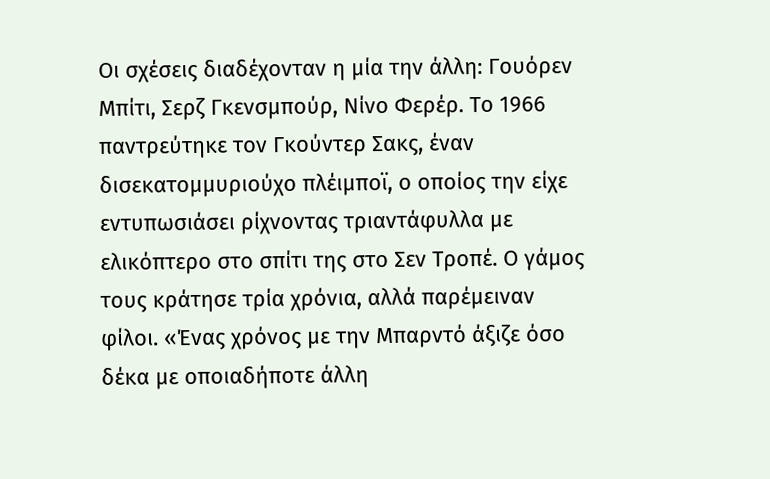Οι σχέσεις διαδέχονταν η μία την άλλη: Γουόρεν Μπίτι, Σερζ Γκενσμπούρ, Νίνο Φερέρ. Το 1966 παντρεύτηκε τον Γκούντερ Σακς, έναν δισεκατομμυριούχο πλέιμποϊ, ο οποίος την είχε εντυπωσιάσει ρίχνοντας τριαντάφυλλα με ελικόπτερο στο σπίτι της στο Σεν Τροπέ. Ο γάμος τους κράτησε τρία χρόνια, αλλά παρέμειναν φίλοι. «Ένας χρόνος με την Μπαρντό άξιζε όσο δέκα με οποιαδήποτε άλλη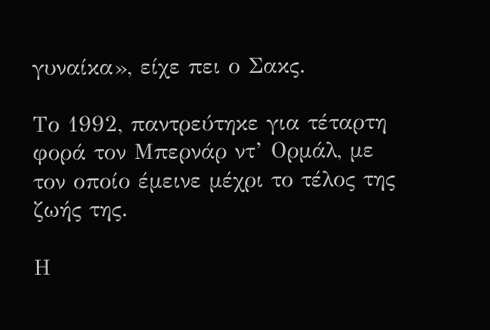γυναίκα», είχε πει ο Σακς.

Το 1992, παντρεύτηκε για τέταρτη φορά τον Μπερνάρ ντ’ Ορμάλ, με τον οποίο έμεινε μέχρι το τέλος της ζωής της.

Η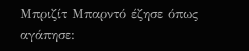Μπριζίτ Μπαρντό έζησε όπως αγάπησε: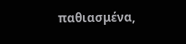παθιασμένα,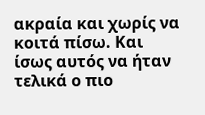ακραία και χωρίς να κοιτά πίσω. Και ίσως αυτός να ήταν τελικά ο πιο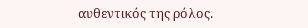αυθεντικός της ρόλος.